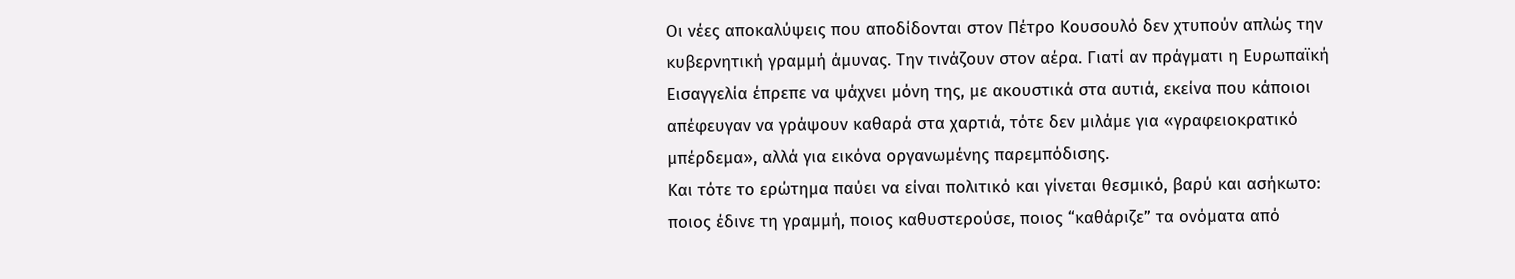Οι νέες αποκαλύψεις που αποδίδονται στον Πέτρο Κουσουλό δεν χτυπούν απλώς την κυβερνητική γραμμή άμυνας. Την τινάζουν στον αέρα. Γιατί αν πράγματι η Ευρωπαϊκή Εισαγγελία έπρεπε να ψάχνει μόνη της, με ακουστικά στα αυτιά, εκείνα που κάποιοι απέφευγαν να γράψουν καθαρά στα χαρτιά, τότε δεν μιλάμε για «γραφειοκρατικό μπέρδεμα», αλλά για εικόνα οργανωμένης παρεμπόδισης.
Και τότε το ερώτημα παύει να είναι πολιτικό και γίνεται θεσμικό, βαρύ και ασήκωτο: ποιος έδινε τη γραμμή, ποιος καθυστερούσε, ποιος “καθάριζε” τα ονόματα από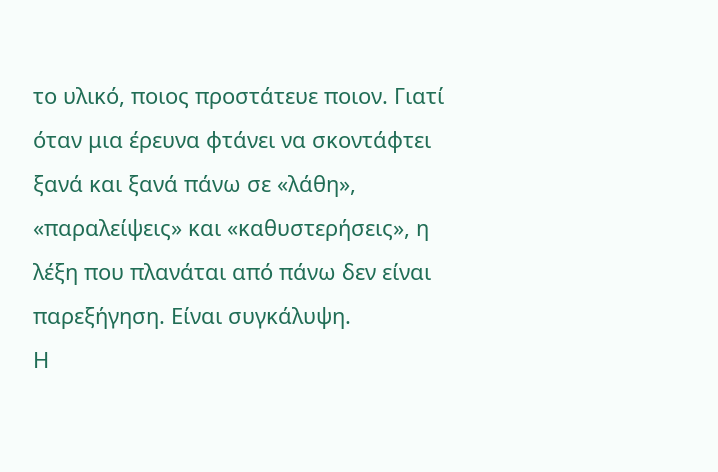το υλικό, ποιος προστάτευε ποιον. Γιατί όταν μια έρευνα φτάνει να σκοντάφτει ξανά και ξανά πάνω σε «λάθη», «παραλείψεις» και «καθυστερήσεις», η λέξη που πλανάται από πάνω δεν είναι παρεξήγηση. Είναι συγκάλυψη.
Η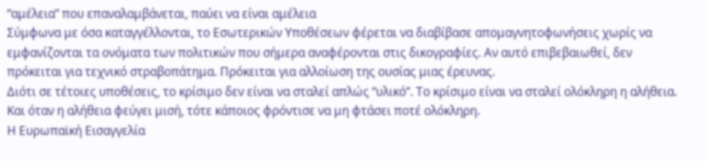“αμέλεια” που επαναλαμβάνεται, παύει να είναι αμέλεια
Σύμφωνα με όσα καταγγέλλονται, το Εσωτερικών Υποθέσεων φέρεται να διαβίβασε απομαγνητοφωνήσεις χωρίς να εμφανίζονται τα ονόματα των πολιτικών που σήμερα αναφέρονται στις δικογραφίες. Αν αυτό επιβεβαιωθεί, δεν πρόκειται για τεχνικό στραβοπάτημα. Πρόκειται για αλλοίωση της ουσίας μιας έρευνας.
Διότι σε τέτοιες υποθέσεις, το κρίσιμο δεν είναι να σταλεί απλώς “υλικό”. Το κρίσιμο είναι να σταλεί ολόκληρη η αλήθεια. Και όταν η αλήθεια φεύγει μισή, τότε κάποιος φρόντισε να μη φτάσει ποτέ ολόκληρη.
Η Ευρωπαϊκή Εισαγγελία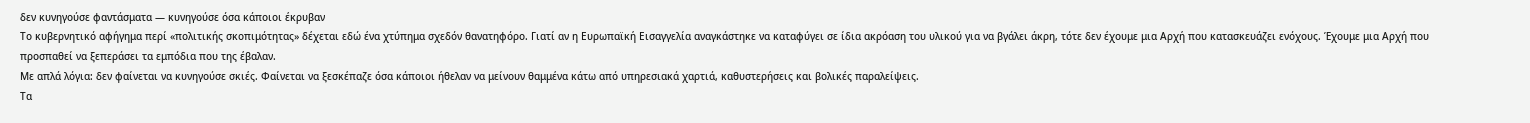δεν κυνηγούσε φαντάσματα — κυνηγούσε όσα κάποιοι έκρυβαν
Το κυβερνητικό αφήγημα περί «πολιτικής σκοπιμότητας» δέχεται εδώ ένα χτύπημα σχεδόν θανατηφόρο. Γιατί αν η Ευρωπαϊκή Εισαγγελία αναγκάστηκε να καταφύγει σε ίδια ακρόαση του υλικού για να βγάλει άκρη, τότε δεν έχουμε μια Αρχή που κατασκευάζει ενόχους. Έχουμε μια Αρχή που προσπαθεί να ξεπεράσει τα εμπόδια που της έβαλαν.
Με απλά λόγια: δεν φαίνεται να κυνηγούσε σκιές. Φαίνεται να ξεσκέπαζε όσα κάποιοι ήθελαν να μείνουν θαμμένα κάτω από υπηρεσιακά χαρτιά, καθυστερήσεις και βολικές παραλείψεις.
Τα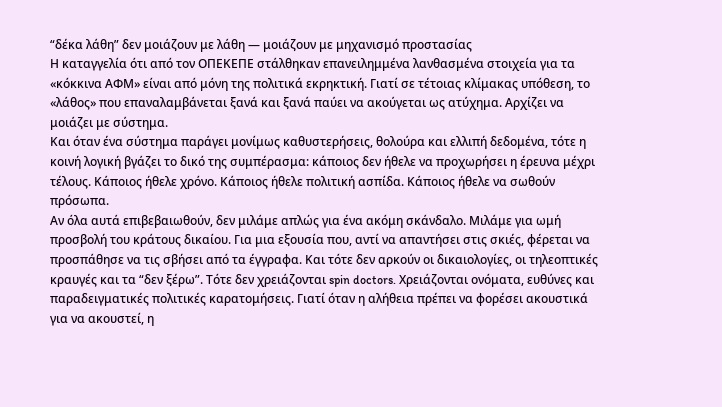“δέκα λάθη” δεν μοιάζουν με λάθη — μοιάζουν με μηχανισμό προστασίας
Η καταγγελία ότι από τον ΟΠΕΚΕΠΕ στάλθηκαν επανειλημμένα λανθασμένα στοιχεία για τα «κόκκινα ΑΦΜ» είναι από μόνη της πολιτικά εκρηκτική. Γιατί σε τέτοιας κλίμακας υπόθεση, το «λάθος» που επαναλαμβάνεται ξανά και ξανά παύει να ακούγεται ως ατύχημα. Αρχίζει να μοιάζει με σύστημα.
Και όταν ένα σύστημα παράγει μονίμως καθυστερήσεις, θολούρα και ελλιπή δεδομένα, τότε η κοινή λογική βγάζει το δικό της συμπέρασμα: κάποιος δεν ήθελε να προχωρήσει η έρευνα μέχρι τέλους. Κάποιος ήθελε χρόνο. Κάποιος ήθελε πολιτική ασπίδα. Κάποιος ήθελε να σωθούν πρόσωπα.
Αν όλα αυτά επιβεβαιωθούν, δεν μιλάμε απλώς για ένα ακόμη σκάνδαλο. Μιλάμε για ωμή προσβολή του κράτους δικαίου. Για μια εξουσία που, αντί να απαντήσει στις σκιές, φέρεται να προσπάθησε να τις σβήσει από τα έγγραφα. Και τότε δεν αρκούν οι δικαιολογίες, οι τηλεοπτικές κραυγές και τα “δεν ξέρω”. Τότε δεν χρειάζονται spin doctors. Χρειάζονται ονόματα, ευθύνες και παραδειγματικές πολιτικές καρατομήσεις. Γιατί όταν η αλήθεια πρέπει να φορέσει ακουστικά για να ακουστεί, η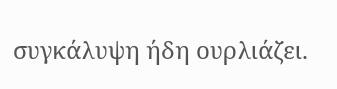συγκάλυψη ήδη ουρλιάζει.